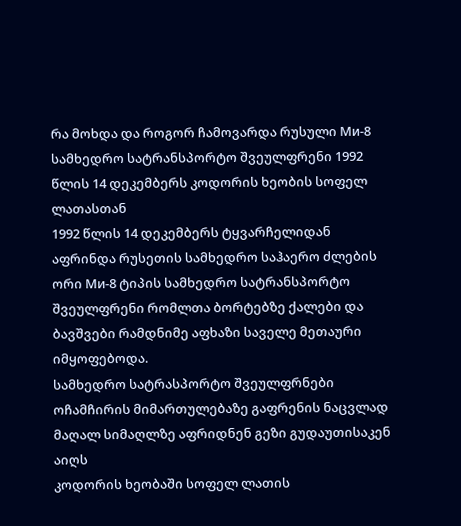რა მოხდა და როგორ ჩამოვარდა რუსული Ми-8 სამხედრო სატრანსპორტო შვეულფრენი 1992 წლის 14 დეკემბერს კოდორის ხეობის სოფელ ლათასთან
1992 წლის 14 დეკემბერს ტყვარჩელიდან აფრინდა რუსეთის სამხედრო საჰაერო ძლების ორი Ми-8 ტიპის სამხედრო სატრანსპორტო შვეულფრენი რომლთა ბორტებზე ქალები და ბავშვები რამდნიმე აფხაზი საველე მეთაური იმყოფებოდა.
სამხედრო სატრასპორტო შვეულფრნები ოჩამჩირის მიმართულებაზე გაფრენის ნაცვლად მაღალ სიმაღლზე აფრიდნენ გეზი გუდაუთისაკენ აიღს
კოდორის ხეობაში სოფელ ლათის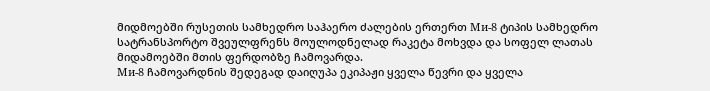მიდმოებში რუსეთის სამხედრო საჰაერო ძალების ერთერთ Ми-8 ტიპის სამხედრო სატრანსპორტო შვეულფრენს მოულოდნელად რაკეტა მოხვდა და სოფელ ლათას მიდამოებში მთის ფერდობზე ჩამოვარდა.
Ми-8 ჩამოვარდნის შედეგად დაიღუპა ეკიპაჟი ყველა წევრი და ყველა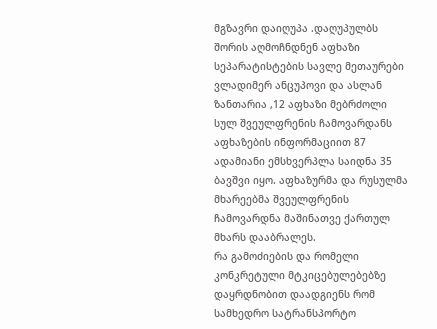მგზავრი დაიღუპა .დაღუპულბს შორის აღმოჩნდნენ აფხაზი სეპარატისტების სავლე მეთაურები ვლადიმერ ანცუპოვი და ასლან ზანთარია ,12 აფხაზი მებრძოლი სულ შვეულფრენის ჩამოვარდანს აფხაზების ინფორმაციით 87 ადამიანი ემსხვერპლა საიდნა 35 ბავშვი იყო. აფხაზურმა და რუსულმა მხარეებმა შვეულფრენის ჩამოვარდნა მაშინათვე ქართულ მხარს დააბრალეს.
რა გამოძიების და რომელი კონკრეტული მტკიცებულებებზე დაყრდნობით დაადგიენს რომ სამხედრო სატრანსპორტო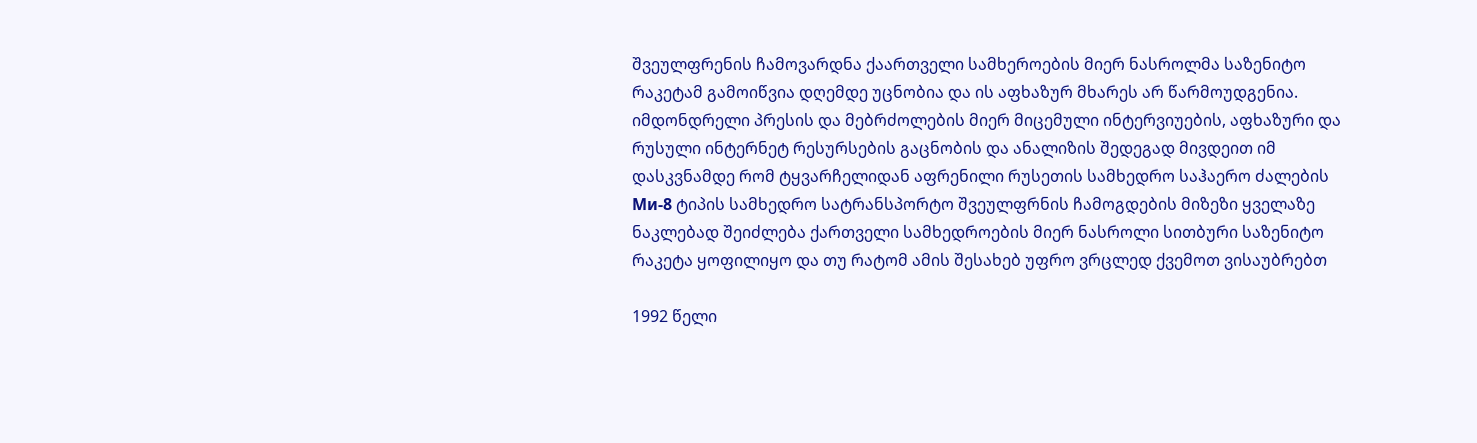შვეულფრენის ჩამოვარდნა ქაართველი სამხეროების მიერ ნასროლმა საზენიტო რაკეტამ გამოიწვია დღემდე უცნობია და ის აფხაზურ მხარეს არ წარმოუდგენია.
იმდონდრელი პრესის და მებრძოლების მიერ მიცემული ინტერვიუების, აფხაზური და რუსული ინტერნეტ რესურსების გაცნობის და ანალიზის შედეგად მივდეით იმ დასკვნამდე რომ ტყვარჩელიდან აფრენილი რუსეთის სამხედრო საჰაერო ძალების Ми-8 ტიპის სამხედრო სატრანსპორტო შვეულფრნის ჩამოგდების მიზეზი ყველაზე ნაკლებად შეიძლება ქართველი სამხედროების მიერ ნასროლი სითბური საზენიტო რაკეტა ყოფილიყო და თუ რატომ ამის შესახებ უფრო ვრცლედ ქვემოთ ვისაუბრებთ

1992 წელი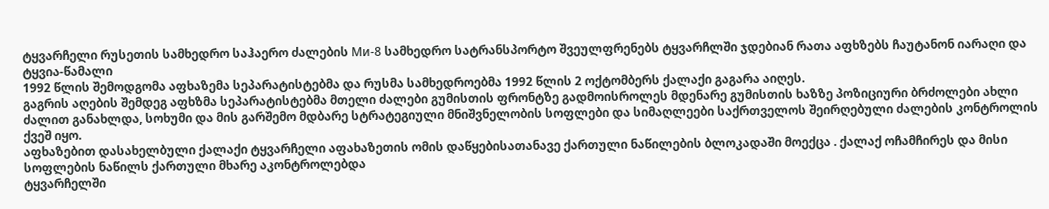ტყვარჩელი რუსეთის სამხედრო საჰაერო ძალების Ми-8 სამხედრო სატრანსპორტო შვეულფრენებს ტყვარჩლში ჯდებიან რათა აფხზებს ჩაუტანონ იარაღი და ტყვია-წამალი
1992 წლის შემოდგომა აფხაზემა სეპარატისტებმა და რუსმა სამხედროებმა 1992 წლის 2 ოქტომბერს ქალაქი გაგარა აიღეს.
გაგრის აღების შემდეგ აფხზმა სეპარატისტებმა მთელი ძალები გუმისთის ფრონტზე გადმოისროლეს მდენარე გუმისთის ხაზზე პოზიციური ბრძოლები ახლი ძალით განახლდა, სოხუმი და მის გარშემო მდბარე სტრატეგიული მნიშვნელობის სოფლები და სიმაღლეები საქრთველოს შეირღებული ძალების კონტროლის ქვეშ იყო.
აფხაზებით დასახელბული ქალაქი ტყვარჩელი აფახაზეთის ომის დაწყებისათანავე ქართული ნაწილების ბლოკადაში მოექცა . ქალაქ ოჩამჩირეს და მისი სოფლების ნაწილს ქართული მხარე აკონტროლებდა
ტყვარჩელში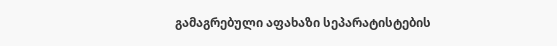გამაგრებული აფახაზი სეპარატისტების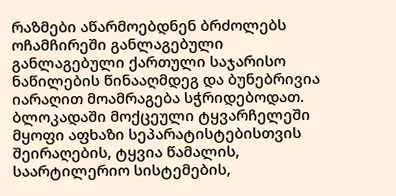რაზმები აწარმოებდნენ ბრძოლებს ოჩამჩირეში განლაგებული განლაგებული ქართული საჯარისო ნაწილების წინააღმდეგ და ბუნებრივია იარაღით მოამრაგება სჭრიდებოდათ.
ბლოკადაში მოქცეული ტყვარჩელეში მყოფი აფხაზი სეპარატისტებისთვის შეირაღების, ტყვია წამალის, საარტილერიო სისტემების,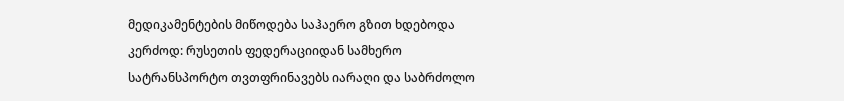მედიკამენტების მიწოდება საჰაერო გზით ხდებოდა კერძოდ: რუსეთის ფედერაციიდან სამხერო სატრანსპორტო თვთფრინავებს იარაღი და საბრძოლო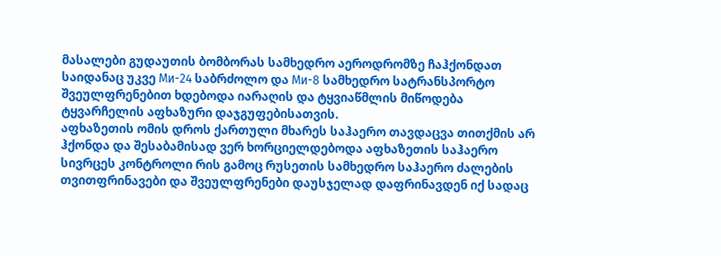მასალები გუდაუთის ბომბორას სამხედრო აეროდრომზე ჩაჰქონდათ საიდანაც უკვე Ми-24 საბრძოლო და Ми-8 სამხედრო სატრანსპორტო შვეულფრენებით ხდებოდა იარაღის და ტყვიაწმლის მიწოდება ტყვარჩელის აფხაზური დაჯგუფებისათვის.
აფხაზეთის ომის დროს ქართული მხარეს საჰაერო თავდაცვა თითქმის არ ჰქონდა და შესაბამისად ვერ ხორციელდებოდა აფხაზეთის საჰაერო სივრცეს კონტროლი რის გამოც რუსეთის სამხედრო საჰაერო ძალების თვითფრინავები და შვეულფრენები დაუსჯელად დაფრინავდენ იქ სადაც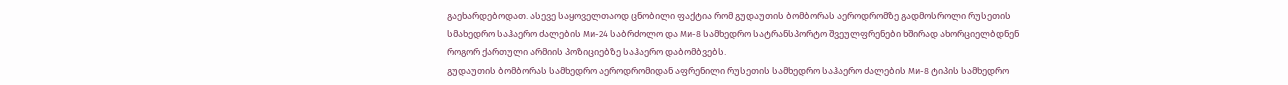გაეხარდებოდათ. ასევე საყოველთაოდ ცნობილი ფაქტია რომ გუდაუთის ბომბორას აეროდრომზე გადმოსროლი რუსეთის სმახედრო საჰაერო ძალების Ми-24 საბრძოლო და Ми-8 სამხედრო სატრანსპორტო შვეულფრენები ხშირად ახორციელბდნენ როგორ ქართული არმიის პოზიციებზე საჰაერო დაბომბვებს.
გუდაუთის ბომბორას სამხედრო აეროდრომიდან აფრენილი რუსეთის სამხედრო საჰაერო ძალების Ми-8 ტიპის სამხედრო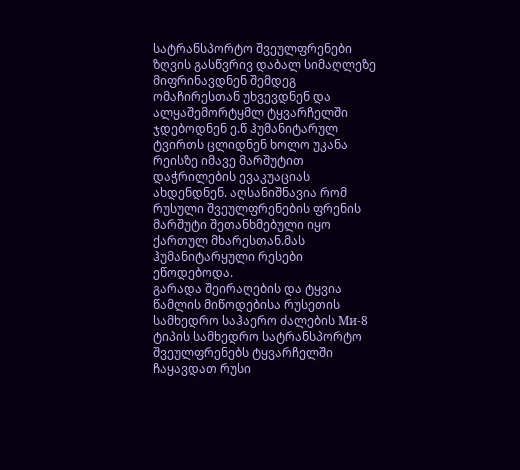სატრანსპორტო შვეულფრენები ზღვის გასწვრივ დაბალ სიმაღლეზე მიფრინავდნენ შემდეგ ომაჩირესთან უხვევდნენ და ალყაშემორტყმლ ტყვარჩელში ჯდებოდნენ ე.წ ჰუმანიტარულ ტვირთს ცლიდნენ ხოლო უკანა რეისზე იმავე მარშუტით დაჭრილების ევაკუაციას ახდენდნენ. აღსანიშნავია რომ რუსული შვეულფრენების ფრენის მარშუტი შეთანხმებული იყო ქართულ მხარესთან.მას ჰუმანიტარყული რესები ეწოდებოდა.
გარადა შეირაღების და ტყვია წამლის მიწოდებისა რუსეთის სამხედრო საჰაერო ძალების Ми-8 ტიპის სამხედრო სატრანსპორტო შვეულფრენებს ტყვარჩელში ჩაყავდათ რუსი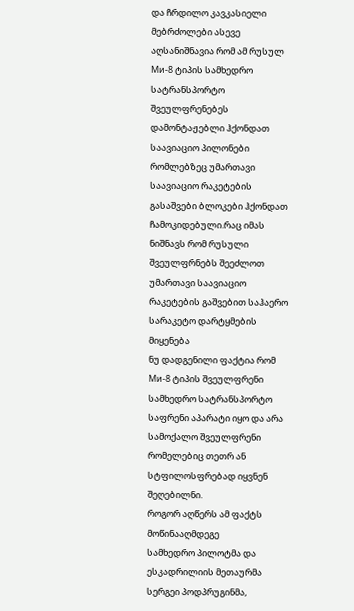და ჩრდილო კავკასიელი მებრძოლები ასევე აღსანიშნავია რომ ამ რუსულ Ми-8 ტიპის სამხედრო სატრანსპორტო შვეულფრენებეს დამონტაჟებლი ჰქონდათ საავიაციო პილონები რომლებზეც უმართავი საავიაციო რაკეტების გასაშვები ბლოკები ჰქონდათ ჩამოკიდებული.რაც იმას ნიშნავს რომ რუსული შვეულფრნებს შეეძლოთ უმართავი საავიაციო რაკეტების გაშვებით საჰაერო სარაკეტო დარტყმების მიყენება
ნუ დადგენილი ფაქტია რომ Ми-8 ტიპის შვეულფრენი სამხედრო სატრანსპორტო საფრენი აპარატი იყო და არა სამოქალო შვეულფრენი რომელებიც თეთრ ან სტფილოსფრებად იყვნენ შეღებილნი.
როგორ აღწერს ამ ფაქტს მოწინააღმდეგე
სამხედრო პილოტმა და ესკადრილიის მეთაურმა სერგეი პოდპრუგინმა,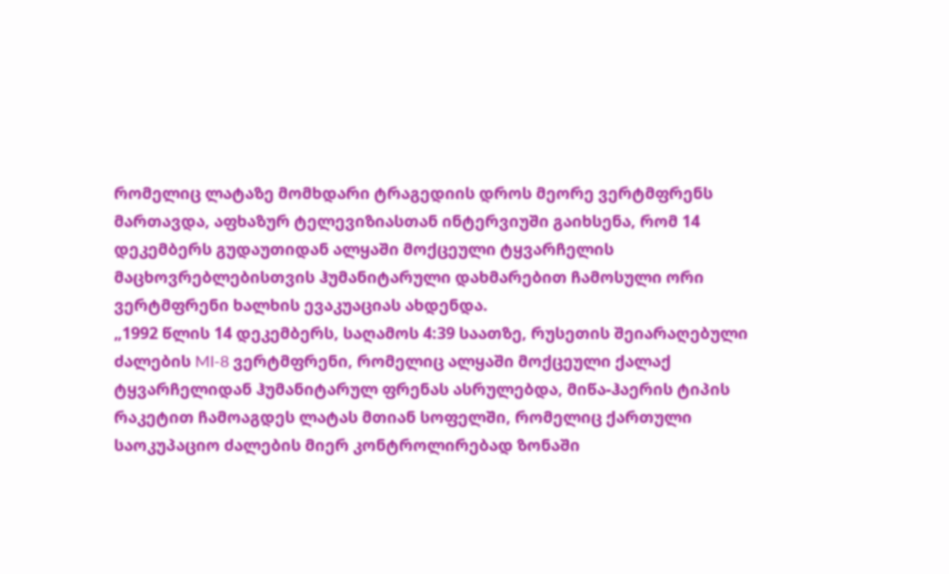რომელიც ლატაზე მომხდარი ტრაგედიის დროს მეორე ვერტმფრენს მართავდა, აფხაზურ ტელევიზიასთან ინტერვიუში გაიხსენა, რომ 14 დეკემბერს გუდაუთიდან ალყაში მოქცეული ტყვარჩელის მაცხოვრებლებისთვის ჰუმანიტარული დახმარებით ჩამოსული ორი ვერტმფრენი ხალხის ევაკუაციას ახდენდა.
„1992 წლის 14 დეკემბერს, საღამოს 4:39 საათზე, რუსეთის შეიარაღებული ძალების MI-8 ვერტმფრენი, რომელიც ალყაში მოქცეული ქალაქ ტყვარჩელიდან ჰუმანიტარულ ფრენას ასრულებდა, მიწა-ჰაერის ტიპის რაკეტით ჩამოაგდეს ლატას მთიან სოფელში, რომელიც ქართული საოკუპაციო ძალების მიერ კონტროლირებად ზონაში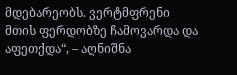მდებარეობს. ვერტმფრენი მთის ფერდობზე ჩამოვარდა და აფეთქდა“, – აღნიშნა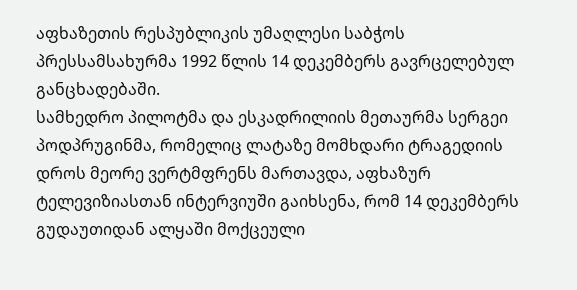აფხაზეთის რესპუბლიკის უმაღლესი საბჭოს პრესსამსახურმა 1992 წლის 14 დეკემბერს გავრცელებულ განცხადებაში.
სამხედრო პილოტმა და ესკადრილიის მეთაურმა სერგეი პოდპრუგინმა, რომელიც ლატაზე მომხდარი ტრაგედიის დროს მეორე ვერტმფრენს მართავდა, აფხაზურ ტელევიზიასთან ინტერვიუში გაიხსენა, რომ 14 დეკემბერს გუდაუთიდან ალყაში მოქცეული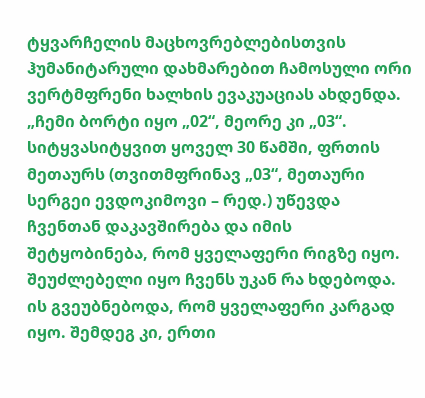ტყვარჩელის მაცხოვრებლებისთვის ჰუმანიტარული დახმარებით ჩამოსული ორი ვერტმფრენი ხალხის ევაკუაციას ახდენდა.
„ჩემი ბორტი იყო „02“, მეორე კი „03“. სიტყვასიტყვით ყოველ 30 წამში, ფრთის მეთაურს (თვითმფრინავ „03“, მეთაური სერგეი ევდოკიმოვი – რედ.) უწევდა ჩვენთან დაკავშირება და იმის შეტყობინება, რომ ყველაფერი რიგზე იყო. შეუძლებელი იყო ჩვენს უკან რა ხდებოდა. ის გვეუბნებოდა, რომ ყველაფერი კარგად იყო. შემდეგ კი, ერთი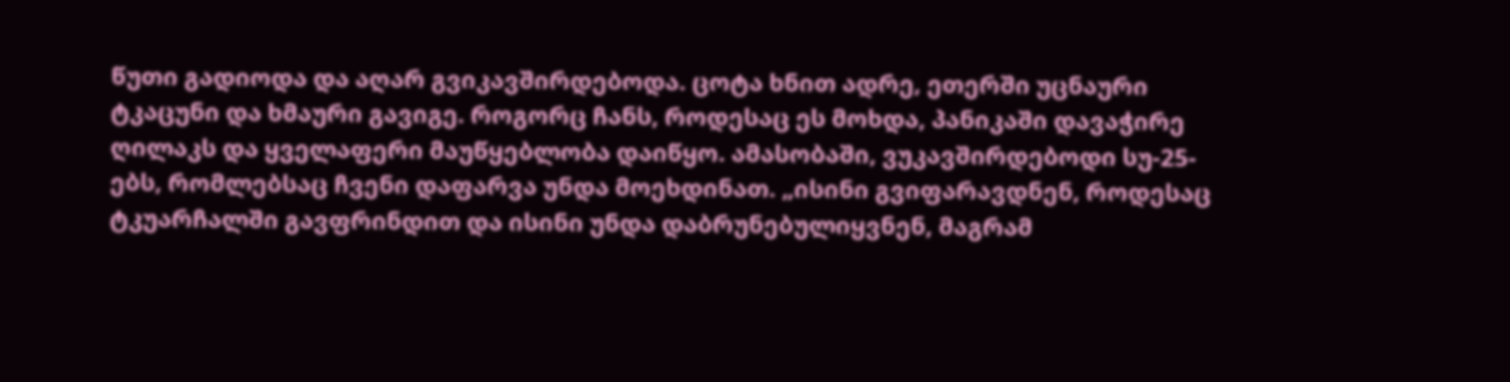წუთი გადიოდა და აღარ გვიკავშირდებოდა. ცოტა ხნით ადრე, ეთერში უცნაური ტკაცუნი და ხმაური გავიგე. როგორც ჩანს, როდესაც ეს მოხდა, პანიკაში დავაჭირე ღილაკს და ყველაფერი მაუწყებლობა დაიწყო. ამასობაში, ვუკავშირდებოდი სუ-25-ებს, რომლებსაც ჩვენი დაფარვა უნდა მოეხდინათ. „ისინი გვიფარავდნენ, როდესაც ტკუარჩალში გავფრინდით და ისინი უნდა დაბრუნებულიყვნენ, მაგრამ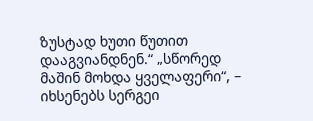ზუსტად ხუთი წუთით დააგვიანდნენ.“ „სწორედ მაშინ მოხდა ყველაფერი“, – იხსენებს სერგეი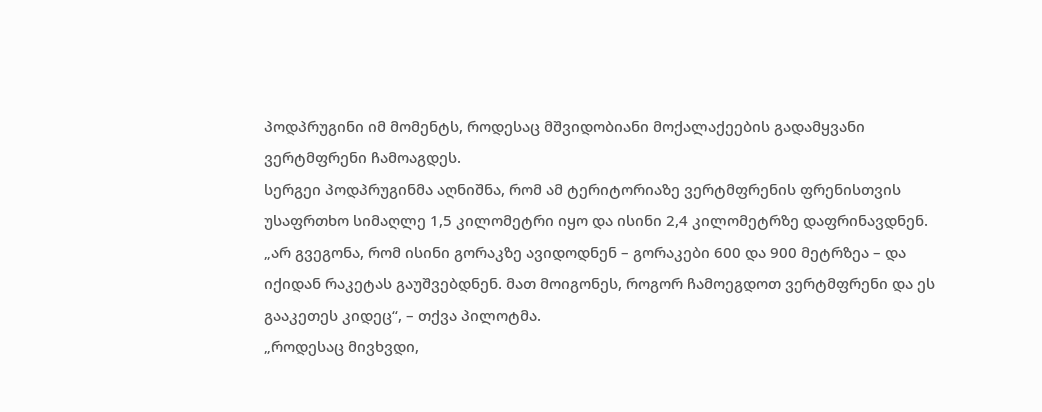პოდპრუგინი იმ მომენტს, როდესაც მშვიდობიანი მოქალაქეების გადამყვანი ვერტმფრენი ჩამოაგდეს.
სერგეი პოდპრუგინმა აღნიშნა, რომ ამ ტერიტორიაზე ვერტმფრენის ფრენისთვის უსაფრთხო სიმაღლე 1,5 კილომეტრი იყო და ისინი 2,4 კილომეტრზე დაფრინავდნენ.
„არ გვეგონა, რომ ისინი გორაკზე ავიდოდნენ – გორაკები 600 და 900 მეტრზეა – და იქიდან რაკეტას გაუშვებდნენ. მათ მოიგონეს, როგორ ჩამოეგდოთ ვერტმფრენი და ეს გააკეთეს კიდეც“, – თქვა პილოტმა.
„როდესაც მივხვდი,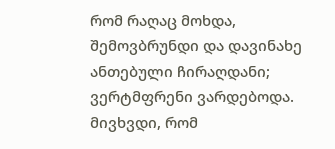რომ რაღაც მოხდა, შემოვბრუნდი და დავინახე ანთებული ჩირაღდანი; ვერტმფრენი ვარდებოდა. მივხვდი, რომ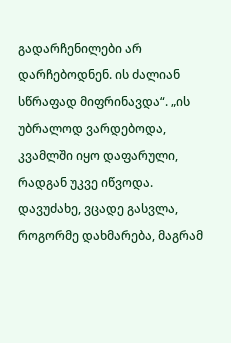გადარჩენილები არ დარჩებოდნენ. ის ძალიან სწრაფად მიფრინავდა“. „ის უბრალოდ ვარდებოდა, კვამლში იყო დაფარული, რადგან უკვე იწვოდა. დავუძახე, ვცადე გასვლა, როგორმე დახმარება, მაგრამ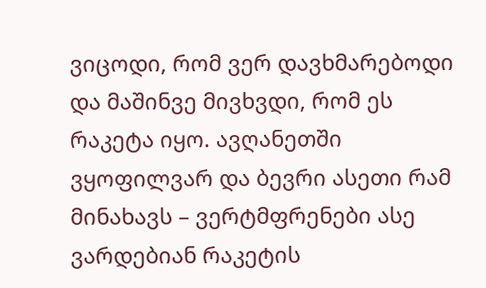ვიცოდი, რომ ვერ დავხმარებოდი და მაშინვე მივხვდი, რომ ეს რაკეტა იყო. ავღანეთში ვყოფილვარ და ბევრი ასეთი რამ მინახავს – ვერტმფრენები ასე ვარდებიან რაკეტის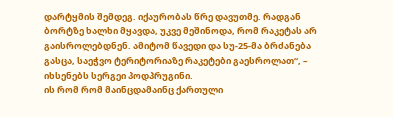დარტყმის შემდეგ. იქაურობას წრე დავუთმე. რადგან ბორტზე ხალხი მყავდა, უკვე მეშინოდა, რომ რაკეტას არ გაისროლებდნენ. ამიტომ წავედი და სუ-25-მა ბრძანება გასცა, საეჭვო ტერიტორიაზე რაკეტები გაესროლათ“, – იხსენებს სერგეი პოდპრუგინი.
ის რომ რომ მაინცდამაინც ქართული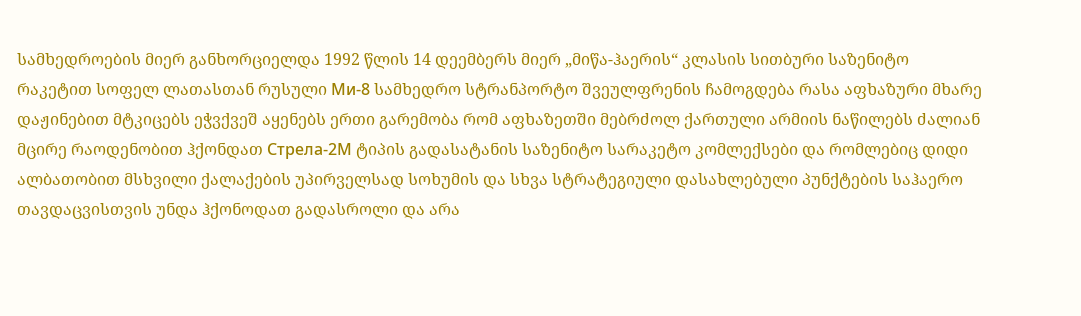სამხედროების მიერ განხორციელდა 1992 წლის 14 დეემბერს მიერ „მიწა-ჰაერის“ კლასის სითბური საზენიტო რაკეტით სოფელ ლათასთან რუსული Ми-8 სამხედრო სტრანპორტო შვეულფრენის ჩამოგდება რასა აფხაზური მხარე დაჟინებით მტკიცებს ეჭვქვეშ აყენებს ერთი გარემობა რომ აფხაზეთში მებრძოლ ქართული არმიის ნაწილებს ძალიან მცირე რაოდენობით ჰქონდათ Стрела-2М ტიპის გადასატანის საზენიტო სარაკეტო კომლექსები და რომლებიც დიდი ალბათობით მსხვილი ქალაქების უპირველსად სოხუმის და სხვა სტრატეგიული დასახლებული პუნქტების საჰაერო თავდაცვისთვის უნდა ჰქონოდათ გადასროლი და არა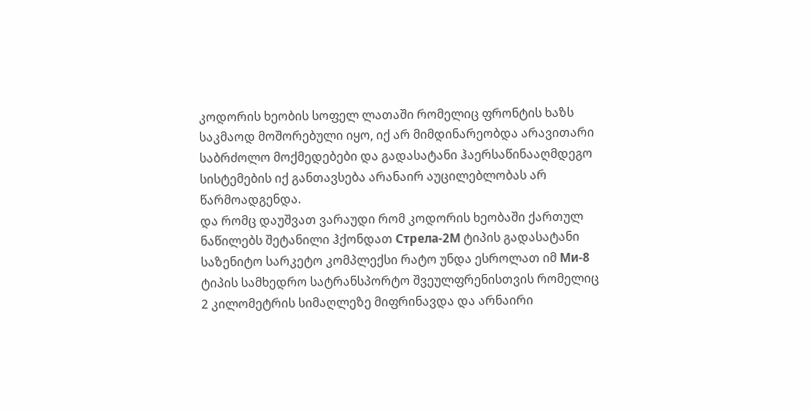კოდორის ხეობის სოფელ ლათაში რომელიც ფრონტის ხაზს საკმაოდ მოშორებული იყო, იქ არ მიმდინარეობდა არავითარი საბრძოლო მოქმედებები და გადასატანი ჰაერსაწინააღმდეგო სისტემების იქ განთავსება არანაირ აუცილებლობას არ წარმოადგენდა.
და რომც დაუშვათ ვარაუდი რომ კოდორის ხეობაში ქართულ ნაწილებს შეტანილი ჰქონდათ Стрела-2М ტიპის გადასატანი საზენიტო სარკეტო კომპლექსი რატო უნდა ესროლათ იმ Ми-8 ტიპის სამხედრო სატრანსპორტო შვეულფრენისთვის რომელიც 2 კილომეტრის სიმაღლეზე მიფრინავდა და არნაირი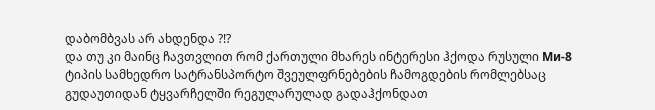დაბომბვას არ ახდენდა ?!?
და თუ კი მაინც ჩავთვლით რომ ქართული მხარეს ინტერესი ჰქოდა რუსული Ми-8 ტიპის სამხედრო სატრანსპორტო შვეულფრნებების ჩამოგდების რომლებსაც გუდაუთიდან ტყვარჩელში რეგულარულად გადაჰქონდათ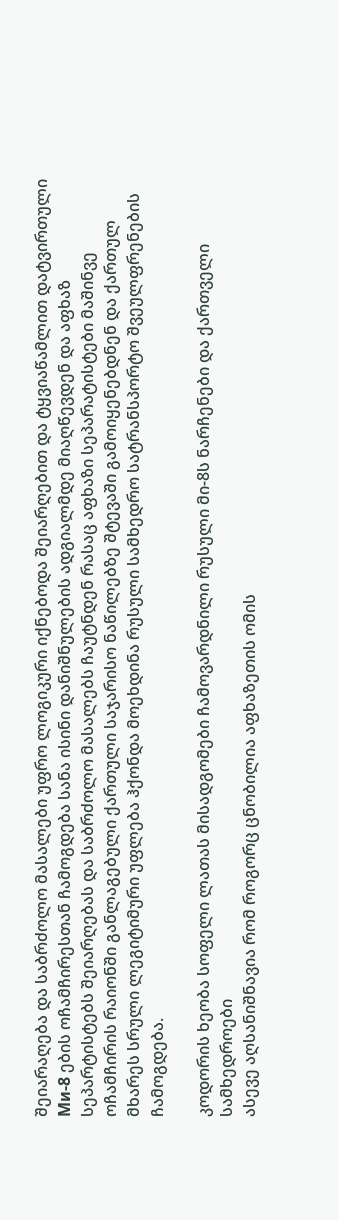შეიარაღება და საბრძოლო მასალები უფრო ლოგიკური იქნებოდა შეიარღებით და ტყვიაწამლით დატვირთული Ми-8 ების ოჩამჩირესთან ჩამოგდება სანა ისინი დანიშნულების ადგიალმდე მიაღწევდენ და აფხაზ სეპარტისტებს შეიარღებას და საბრძოლო მასალებს ჩაუტნდენ რასაც აფხაზი სეპარატისტები მაშინვე ოჩამჩირის რაიონში განლაგებული ქართული საჯარისო ნაწილებზე შტევაში გამოიყენებდნენ და ქართულ მხარეს სრული ლეგიტიმური უფლება ჰქონდა მოეხდინა რუსული სამხედრო სატრანსპორტო შვეულფრენების ჩამოგდება.

კოდორის ხეობა სოფელი ლათას მისადგომები ჩამოვარდნილი რუსული მი-8ს ნარჩენები და ქართველი სამხედროები
ასევე აღსანიშნავია რომ როგორც ცნობილია აფხაზეთის ომის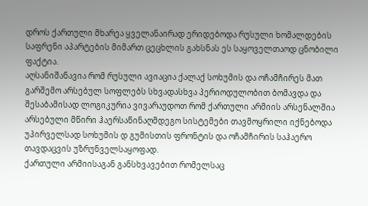დროს ქართული მხარეა ყველანაირად ერიდებოდა რუსული ხომალდების საფრენი აპარტების მიმართ ცეცხლის გახსნას ეს საყოველთაოდ ცნობილი ფაქტია.
აღსანიშანავია რომ რუსული ავიაცია ქალაქ სოხუმის და ოჩამჩირეს მათ გარშემო არსებულ სოფლებს სხვადასხვა პერიოდულობით ბომავდა და შესაბამისად ლოგიკურია ვივარაუდოთ რომ ქართული არმიის არსენალშია არსებული მწირი ჰაერსაწინაღმდეგო სისტემები თავმოყრილი იქნებოდა უპირველსად სოხუმის დ გუმისთის ფრონტის და ოჩამჩირის საჰაერო თავდაცვის უზრუნველსაყოფად.
ქართული არმიისაგან განსხვავებით რომელსაც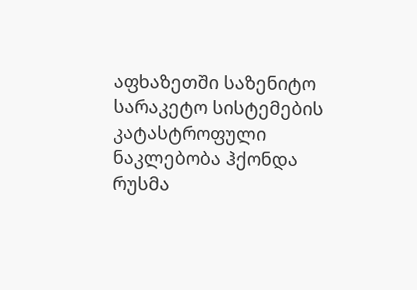აფხაზეთში საზენიტო სარაკეტო სისტემების კატასტროფული ნაკლებობა ჰქონდა რუსმა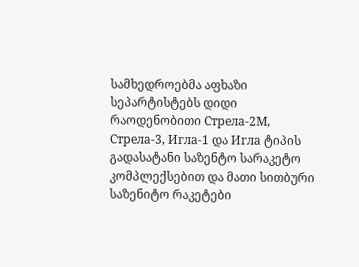სამხედროებმა აფხაზი სეპარტისტებს დიდი რაოდენობითი Стрела-2М, Стрела-3, Игла-1 და Игла ტიპის გადასატანი საზენტო სარაკეტო კომპლექსებით და მათი სითბური საზენიტო რაკეტები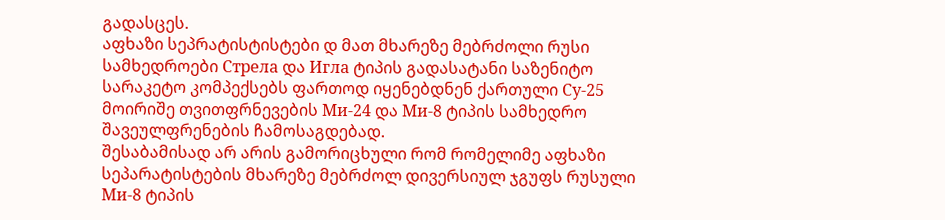გადასცეს.
აფხაზი სეპრატისტისტები დ მათ მხარეზე მებრძოლი რუსი სამხედროები Стрела და Игла ტიპის გადასატანი საზენიტო სარაკეტო კომპექსებს ფართოდ იყენებდნენ ქართული Су-25 მოირიშე თვითფრნევების Ми-24 და Ми-8 ტიპის სამხედრო შავეულფრენების ჩამოსაგდებად.
შესაბამისად არ არის გამორიცხული რომ რომელიმე აფხაზი სეპარატისტების მხარეზე მებრძოლ დივერსიულ ჯგუფს რუსული Ми-8 ტიპის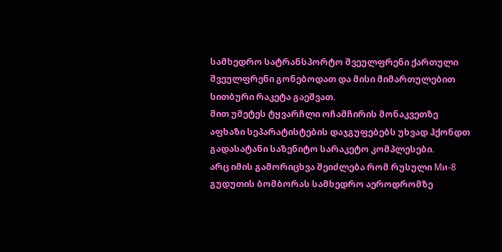სამხედრო სატრანსპორტო შვეულფრენი ქართული შვეულფრენი გონებოდათ და მისი მიმართულებით სითბური რაკეტა გაეშვათ.
მით უმეტეს ტყვარჩლი ოჩამჩირის მონაკვეთზე აფხაზი სეპარატისტების დაჯგუფებებს უხვად ჰქონდთ გადასატანი საზენიტო სარაკეტო კომპლესები.
არც იმის გამორიცხვა შეიძლება რომ რუსული Ми-8 გუდუთის ბომბორას სამხედრო აეროდრომზე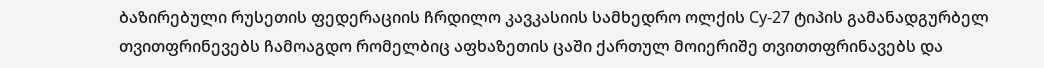ბაზირებული რუსეთის ფედერაციის ჩრდილო კავკასიის სამხედრო ოლქის Су-27 ტიპის გამანადგურბელ თვითფრინევებს ჩამოაგდო რომელბიც აფხაზეთის ცაში ქართულ მოიერიშე თვითთფრინავებს და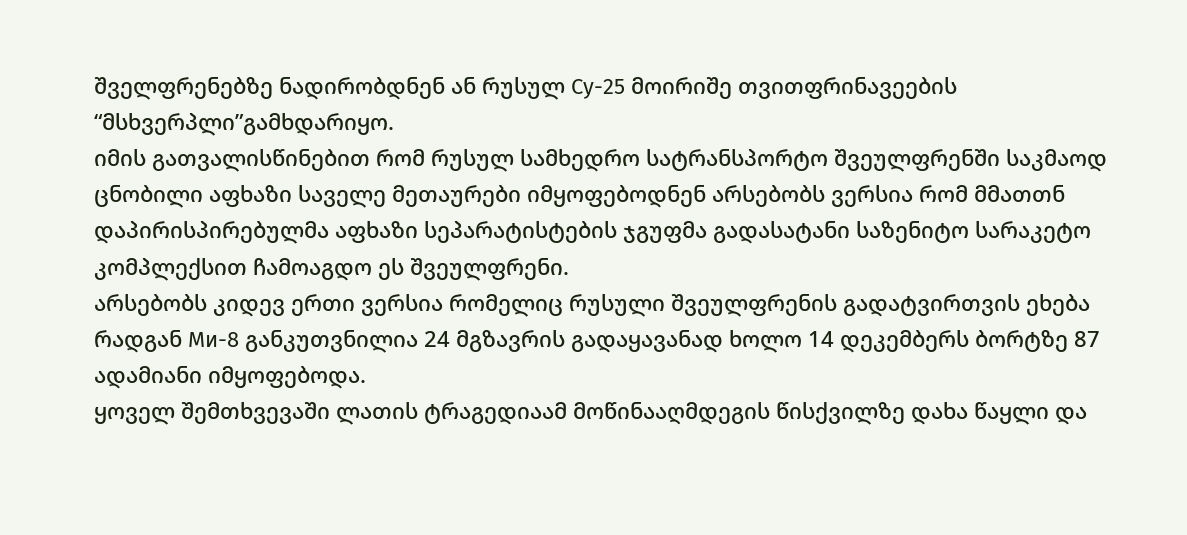შველფრენებზე ნადირობდნენ ან რუსულ Су-25 მოირიშე თვითფრინავეების “მსხვერპლი”გამხდარიყო.
იმის გათვალისწინებით რომ რუსულ სამხედრო სატრანსპორტო შვეულფრენში საკმაოდ ცნობილი აფხაზი საველე მეთაურები იმყოფებოდნენ არსებობს ვერსია რომ მმათთნ დაპირისპირებულმა აფხაზი სეპარატისტების ჯგუფმა გადასატანი საზენიტო სარაკეტო კომპლექსით ჩამოაგდო ეს შვეულფრენი.
არსებობს კიდევ ერთი ვერსია რომელიც რუსული შვეულფრენის გადატვირთვის ეხება რადგან Ми-8 განკუთვნილია 24 მგზავრის გადაყავანად ხოლო 14 დეკემბერს ბორტზე 87 ადამიანი იმყოფებოდა.
ყოველ შემთხვევაში ლათის ტრაგედიაამ მოწინააღმდეგის წისქვილზე დახა წაყლი და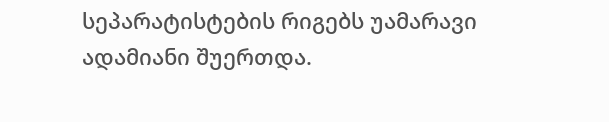სეპარატისტების რიგებს უამარავი ადამიანი შუერთდა.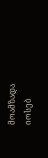მოამზადა იოსებ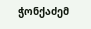ჭონქაძემ